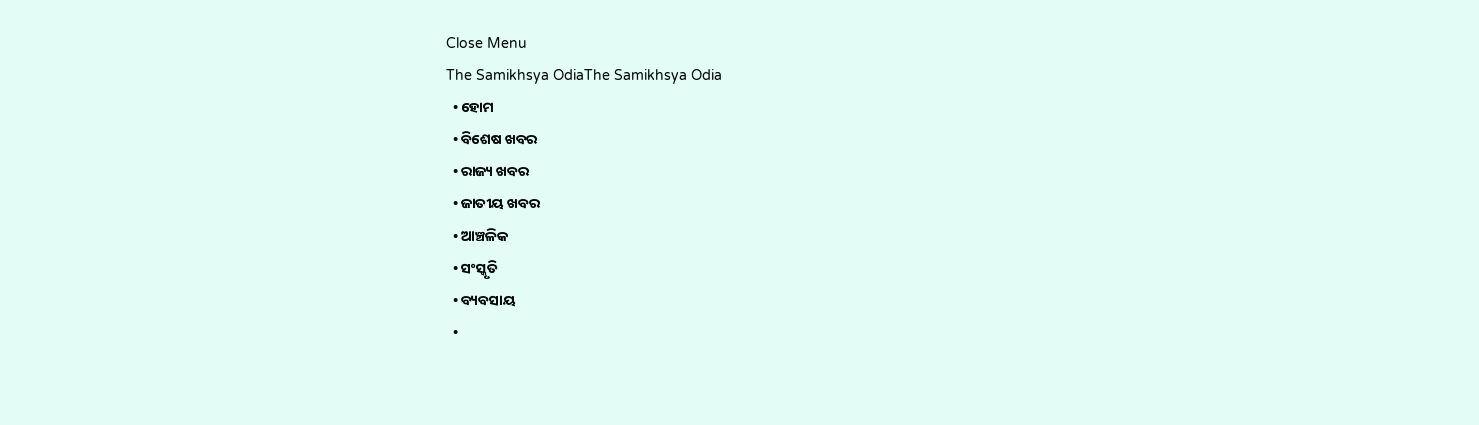Close Menu
The Samikhsya OdiaThe Samikhsya Odia
  • ହୋମ
  • ବିଶେଷ ଖବର
  • ରାଜ୍ୟ ଖବର
  • ଜାତୀୟ ଖବର
  • ଆଞ୍ଚଳିକ
  • ସଂସ୍କୃତି
  • ବ୍ୟବସାୟ
  •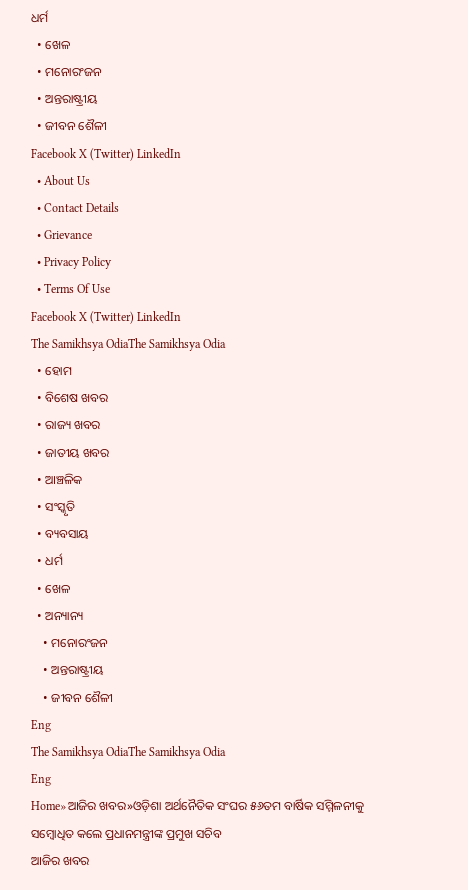ଧର୍ମ
  • ଖେଳ
  • ମନୋରଂଜନ
  • ଅନ୍ତରାଷ୍ଟ୍ରୀୟ
  • ଜୀବନ ଶୈଳୀ
Facebook X (Twitter) LinkedIn
  • About Us
  • Contact Details
  • Grievance
  • Privacy Policy
  • Terms Of Use
Facebook X (Twitter) LinkedIn
The Samikhsya OdiaThe Samikhsya Odia
  • ହୋମ
  • ବିଶେଷ ଖବର
  • ରାଜ୍ୟ ଖବର
  • ଜାତୀୟ ଖବର
  • ଆଞ୍ଚଳିକ
  • ସଂସ୍କୃତି
  • ବ୍ୟବସାୟ
  • ଧର୍ମ
  • ଖେଳ
  • ଅନ୍ୟାନ୍ୟ
    • ମନୋରଂଜନ
    • ଅନ୍ତରାଷ୍ଟ୍ରୀୟ
    • ଜୀବନ ଶୈଳୀ
Eng
The Samikhsya OdiaThe Samikhsya Odia
Eng
Home»ଆଜିର ଖବର»ଓଡ଼ିଶା ଅର୍ଥନୈତିକ ସଂଘର ୫୬ତମ ବାର୍ଷିକ ସମ୍ମିଳନୀକୁ ସମ୍ବୋଧିତ କଲେ ପ୍ରଧାନମନ୍ତ୍ରୀଙ୍କ ପ୍ରମୁଖ ସଚିବ
ଆଜିର ଖବର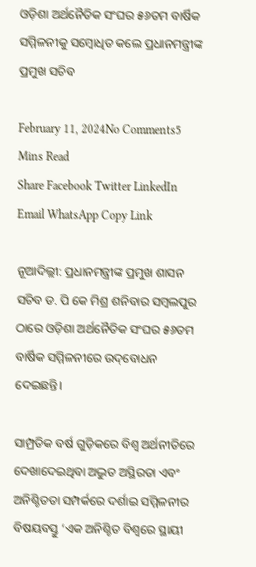ଓଡ଼ିଶା ଅର୍ଥନୈତିକ ସଂଘର ୫୬ତମ ବାର୍ଷିକ ସମ୍ମିଳନୀକୁ ସମ୍ବୋଧିତ କଲେ ପ୍ରଧାନମନ୍ତ୍ରୀଙ୍କ ପ୍ରମୁଖ ସଚିବ

February 11, 2024No Comments5 Mins Read
Share Facebook Twitter LinkedIn Email WhatsApp Copy Link

ନୂଆଦିଲ୍ଲୀ: ପ୍ରଧାନମନ୍ତ୍ରୀଙ୍କ ପ୍ରମୁଖ ଶାସନ ସଚିବ ଡ. ପି କେ ମିଶ୍ର ଶନିବାର ସମ୍ବଲପୁର ଠାରେ ଓଡ଼ିଶା ଅର୍ଥନୈତିକ ସଂଘର ୫୬ତମ ବାର୍ଷିକ ସମ୍ମିଳନୀରେ ଉଦ୍‌ବୋଧନ ଦେଇଛନ୍ତି।

ସାମ୍ପ୍ରତିକ ବର୍ଷ ଗୁଡ଼ିକରେ ବିଶ୍ୱ ଅର୍ଥନୀତିରେ ଦେଖାଦେଇଥିବା ଅଦ୍ଭୁତ ଅସ୍ଥିରତା ଏବଂ ଅନିଶ୍ଚିତତା ସମ୍ପର୍କରେ ଦର୍ଶାଇ ସମ୍ମିଳନୀର ବିଷୟବସ୍ତୁ ‘ଏକ ଅନିଶ୍ଚିତ ବିଶ୍ୱରେ ସ୍ଥାୟୀ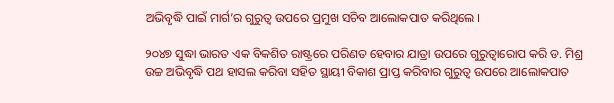ଅଭିବୃଦ୍ଧି ପାଇଁ ମାର୍ଗ’ର ଗୁରୁତ୍ୱ ଉପରେ ପ୍ରମୁଖ ସଚିବ ଆଲୋକପାତ କରିଥିଲେ ।

୨୦୪୭ ସୁଦ୍ଧା ଭାରତ ଏକ ବିକଶିତ ରାଷ୍ଟ୍ରରେ ପରିଣତ ହେବାର ଯାତ୍ରା ଉପରେ ଗୁରୁତ୍ୱାରୋପ କରି ଡ. ମିଶ୍ର ଉଚ୍ଚ ଅଭିବୃଦ୍ଧି ପଥ ହାସଲ କରିବା ସହିତ ସ୍ଥାୟୀ ବିକାଶ ପ୍ରାପ୍ତ କରିବାର ଗୁରୁତ୍ୱ ଉପରେ ଆଲୋକପାତ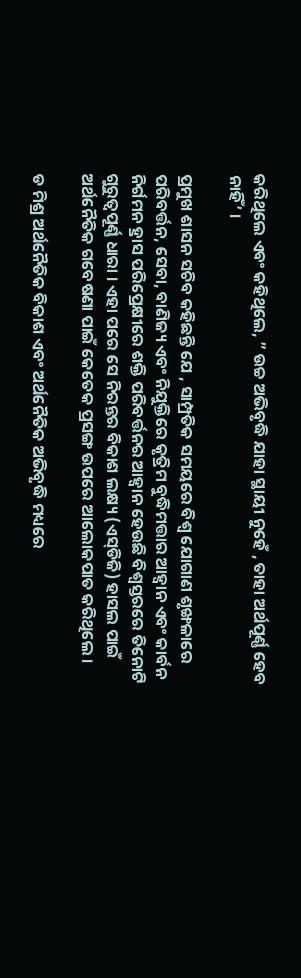କରିଥିଲେ ଏବଂ କହିଥିଲେ, ” ଉଚ୍ଚ ଅଭିବୃଦ୍ଧି ଯାହା ସ୍ଥାୟୀ ନୁହେଁ , ତାହା ଅର୍ଥପୂର୍ଣ୍ଣ ହେବ ନାହିଁ’ ।

ପ୍ରମୁଖ ଶାସନ ସଚିବ କହିଛନ୍ତି ଯେ , ସାମ୍ପ୍ରତିକ ସମୟରେ ବିଶ୍ୱ ଯୋଗାଣ ଶୃଙ୍ଖଳାରେ ପରିବର୍ତ୍ତନ, ସେବା, ବାଣିଜ୍ୟ ଏବଂ ନିଯୁକ୍ତିରେ କୃତ୍ରିମ ବୁଦ୍ଧିମତ୍ତାର ଆହ୍ୱାନ ଏବଂ କାର୍ବନ ନିର୍ଗମନ ହ୍ରାସ ପରିପ୍ରେକ୍ଷୀରେ ଶକ୍ତି ପରିବର୍ତ୍ତନର ଆହ୍ୱାନ ହେଉଛି ବିଶ୍ୱସ୍ତରରେ ତିନୋଟି ଗୁରୁତ୍ୱପୂର୍ଣ୍ଣ ଧାରା । ଏହା ପରେ ସେ ନିରନ୍ତର ବିକାଶ ଲକ୍ଷ୍ୟ (ଏସ୍‌ଡିଜି) ହାସଲ ପାଇଁ ଅର୍ଥନୈତିକ ଗବେଷଣା ପାଇଁ କେତେକ ପ୍ରସଙ୍ଗ ଉପରେ ଆଲୋକପାତ କରିଥିଲେ ।

ଡ ମିଶ୍ର ଅର୍ଥନୈତିକ ବିକାଶ ଏବଂ ଅର୍ଥନୈତିକ ଅଭିବୃଦ୍ଧି ମଧ୍ୟରେ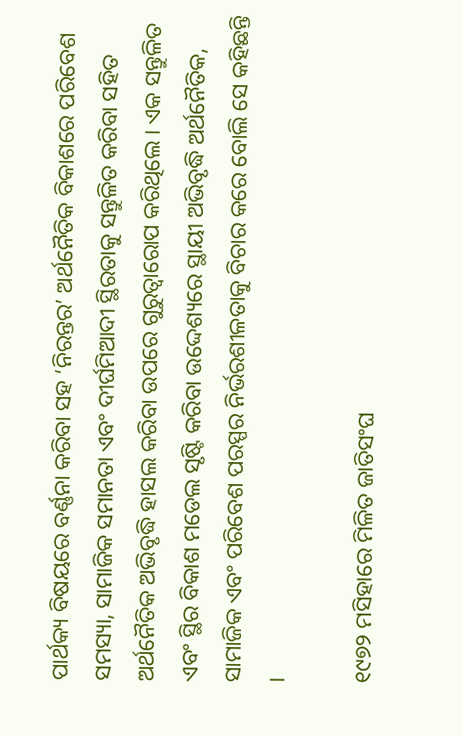ପାର୍ଥକ୍ୟ ବିଷୟରେ ବର୍ଣ୍ଣନା କରିବା ସହ ‘ନିରନ୍ତର’ ଅର୍ଥନୈତିକ ବିକାଶରେ ପରିବେଶ ସମସ୍ୟା, ସାମାଜିକ ସମାନତା ଏବଂ ଦୀର୍ଘମିଆଦୀ ସ୍ଥିରତାକୁ ସନ୍ତୁଳିତ କରିବା ସହିତ ଅର୍ଥନୈତିକ ଅଭିବୃଦ୍ଧି ହାସଲ କରିବା ଉପରେ ଗୁରୁତ୍ୱାରୋପ କରିଥିଲେ । ଏକ ସନ୍ତୁଳିତ ଏବଂ ସ୍ଥିର ବିକାଶ ମଡେଲ ସୃଷ୍ଟି କରିବା ଉଦ୍ଦେଶ୍ୟରେ ସ୍ଥାୟୀ ଅଭିବୃଦ୍ଧି ଅର୍ଥନୈତିକ, ସାମାଜିକ ଏବଂ ପରିବେଶ ପରସ୍ପର ନିର୍ଭରଶୀଳତାକୁ ବିଚାର କରେ ବୋଲି ସେ କହିଛନ୍ତି ।

୧୯୭୨ ମସିହାରେ ମିଳିତ ଜାତିସଂଘ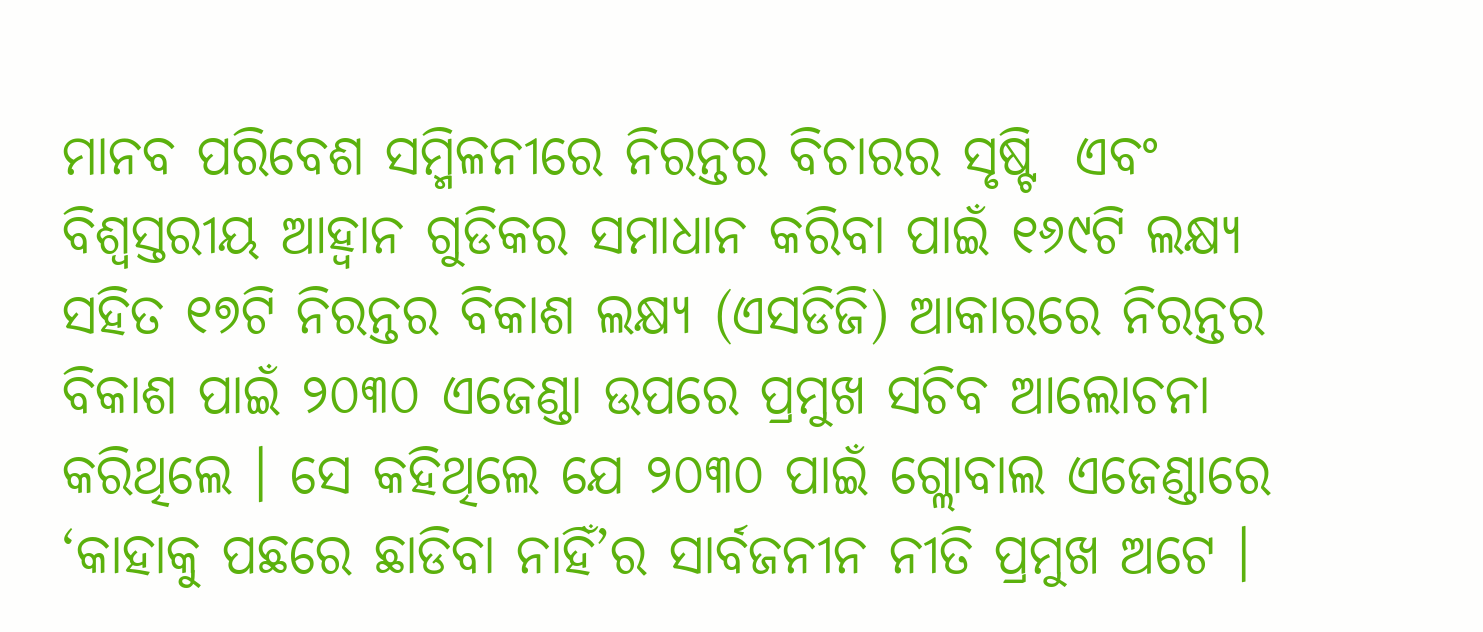ମାନବ ପରିବେଶ ସମ୍ମିଳନୀରେ ନିରନ୍ତର ବିଚାରର ସୃଷ୍ଟି  ଏବଂ ବିଶ୍ୱସ୍ତରୀୟ ଆହ୍ୱାନ ଗୁଡିକର ସମାଧାନ କରିବା ପାଇଁ ୧୬୯ଟି ଲକ୍ଷ୍ୟ ସହିତ ୧୭ଟି ନିରନ୍ତର ବିକାଶ ଲକ୍ଷ୍ୟ (ଏସଡିଜି) ଆକାରରେ ନିରନ୍ତର ବିକାଶ ପାଇଁ ୨୦୩୦ ଏଜେଣ୍ଡା ଉପରେ ପ୍ରମୁଖ ସଚିବ ଆଲୋଚନା କରିଥିଲେ । ସେ କହିଥିଲେ ଯେ ୨୦୩୦ ପାଇଁ ଗ୍ଲୋବାଲ ଏଜେଣ୍ଡାରେ ‘କାହାକୁ ପଛରେ ଛାଡିବା ନାହିଁ’ର ସାର୍ବଜନୀନ ନୀତି ପ୍ରମୁଖ ଅଟେ ।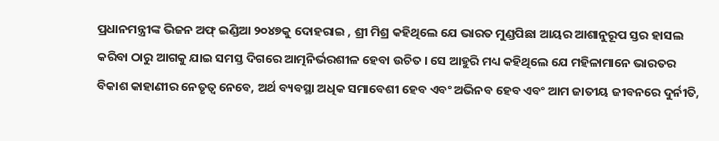ପ୍ରଧାନମନ୍ତ୍ରୀଙ୍କ ଭିଜନ ଅଫ୍ ଇଣ୍ଡିଆ ୨୦୪୭କୁ ଦୋହରାଇ , ଶ୍ରୀ ମିଶ୍ର କହିଥିଲେ ଯେ ଭାରତ ମୁଣ୍ଡପିଛା ଆୟର ଆଶାନୁରୂପ ସ୍ତର ହାସଲ କରିବା ଠାରୁ ଆଗକୁ ଯାଇ ସମସ୍ତ ଦିଗରେ ଆତ୍ମନିର୍ଭରଶୀଳ ହେବା ଉଚିତ । ସେ ଆହୁରି ମଧ୍ୟ କହିଥିଲେ ଯେ ମହିଳାମାନେ ଭାରତର ବିକାଶ କାହାଣୀର ନେତୃତ୍ୱ ନେବେ, ଅର୍ଥ ବ୍ୟବସ୍ଥା ଅଧିକ ସମାବେଶୀ ହେବ ଏବଂ ଅଭିନବ ହେବ ଏବଂ ଆମ ଜାତୀୟ ଜୀବନରେ ଦୁର୍ନୀତି,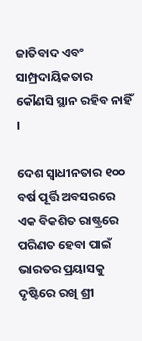ଜାତିବାଦ ଏବଂ ସାମ୍ପ୍ରଦାୟିକତାର କୌଣସି ସ୍ଥାନ ରହିବ ନାହିଁ ।

ଦେଶ ସ୍ୱାଧୀନତାର ୧୦୦ ବର୍ଷ ପୂର୍ତ୍ତି ଅବସରରେ ଏକ ବିକଶିତ ରାଷ୍ଟ୍ରରେ ପରିଣତ ହେବା ପାଇଁ ଭାରତର ପ୍ରୟାସକୁ ଦୃଷ୍ଟିରେ ରଖି ଶ୍ରୀ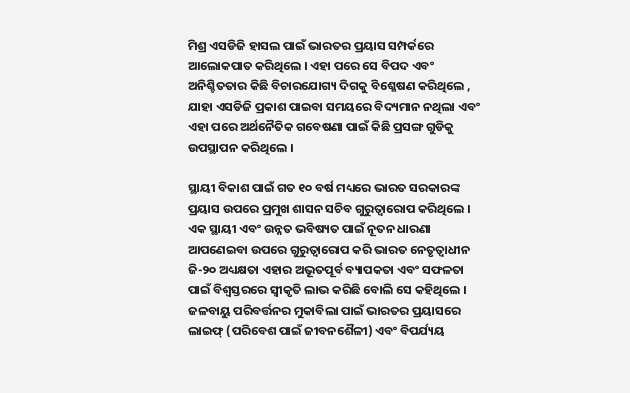ମିଶ୍ର ଏସଡିଜି ହାସଲ ପାଇଁ ଭାରତର ପ୍ରୟାସ ସମ୍ପର୍କରେ ଆଲୋକପାତ କରିଥିଲେ । ଏହା ପରେ ସେ ବିପଦ ଏବଂ ଅନିଶ୍ଚିତତାର କିଛି ବିଚାରଯୋଗ୍ୟ ଦିଗକୁ ବିଶ୍ଳେଷଣ କରିଥିଲେ , ଯାହା ଏସଡିଜି ପ୍ରକାଶ ପାଇବା ସମୟରେ ବିଦ୍ୟମାନ ନଥିଲା ଏବଂ ଏହା ପରେ ଅର୍ଥନୈତିକ ଗବେଷଣା ପାଇଁ କିଛି ପ୍ରସଙ୍ଗ ଗୁଡିକୁ ଉପସ୍ଥାପନ କରିଥିଲେ ।

ସ୍ଥାୟୀ ବିକାଶ ପାଇଁ ଗତ ୧୦ ବର୍ଷ ମଧ୍ୟରେ ଭାରତ ସରକାରଙ୍କ ପ୍ରୟାସ ଉପରେ ପ୍ରମୁଖ ଶାସନ ସଚିବ ଗୁରୁତ୍ୱାରୋପ କରିଥିଲେ । ଏକ ସ୍ଥାୟୀ ଏବଂ ଉନ୍ନତ ଭବିଷ୍ୟତ ପାଇଁ ନୂତନ ଧାରଣା ଆପଣେଇବା ଉପରେ ଗୁରୁତ୍ୱାରୋପ କରି ଭାରତ ନେତୃତ୍ୱାଧୀନ ଜି-୨୦ ଅଧ୍ୟକ୍ଷତା ଏହାର ଅଭୂତପୂର୍ବ ବ୍ୟାପକତା ଏବଂ ସଫଳତା ପାଇଁ ବିଶ୍ୱସ୍ତରରେ ସ୍ୱୀକୃତି ଲାଭ କରିଛି ବୋଲି ସେ କହିଥିଲେ । ଜଳବାୟୁ ପରିବର୍ତ୍ତନର ମୁକାବିଲା ପାଇଁ ଭାରତର ପ୍ରୟାସରେ ଲାଇଫ୍ (ପରିବେଶ ପାଇଁ ଜୀବନଶୈଳୀ) ଏବଂ ବିପର୍ଯ୍ୟୟ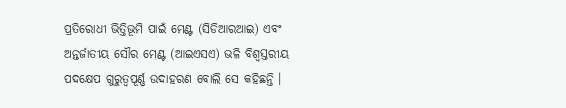ପ୍ରତିରୋଧୀ ଭିତ୍ତିଭୂମି ପାଇଁ ମେଣ୍ଟ (ସିଡିଆରଆଇ) ଏବଂ ଅନ୍ତର୍ଜାତୀୟ ସୌର ମେଣ୍ଟ (ଆଇଏସଏ) ଭଳି ବିଶ୍ୱସ୍ତରୀୟ ପଦକ୍ଷେପ ଗୁରୁତ୍ୱପୂର୍ଣ୍ଣ ଉଦାହରଣ ବୋଲି ସେ କହିଛନ୍ତି ।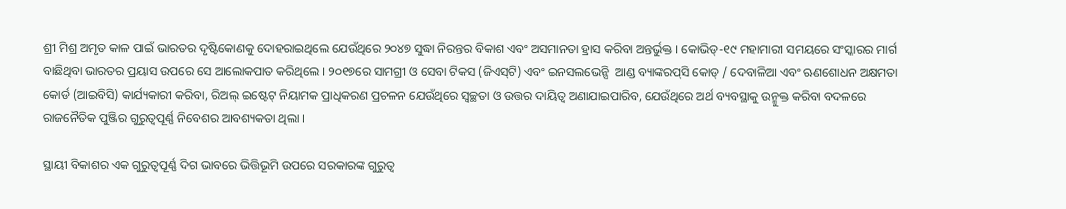ଶ୍ରୀ ମିଶ୍ର ଅମୃତ କାଳ ପାଇଁ ଭାରତର ଦୃଷ୍ଟିକୋଣକୁ ଦୋହରାଇଥିଲେ ଯେଉଁଥିରେ ୨୦୪୭ ସୁଦ୍ଧା ନିରନ୍ତର ବିକାଶ ଏବଂ ଅସମାନତା ହ୍ରାସ କରିବା ଅନ୍ତର୍ଭୁକ୍ତ । କୋଭିଡ୍‌-୧୯ ମହାମାରୀ ସମୟରେ ସଂସ୍କାରର ମାର୍ଗ ବାଛିଥିବା ଭାରତର ପ୍ରୟାସ ଉପରେ ସେ ଆଲୋକପାତ କରିଥିଲେ । ୨୦୧୭ରେ ସାମଗ୍ରୀ ଓ ସେବା ଟିକସ (ଜିଏସ୍‌ଟି) ଏବଂ ଇନସଲଭେନ୍ସି  ଆଣ୍ଡ ବ୍ୟାଙ୍କରପ୍‌ସି କୋଡ୍ / ଦେବାଳିଆ ଏବଂ ଋଣଶୋଧନ ଅକ୍ଷମତା କୋର୍ଡ (ଆଇବିସି) କାର୍ଯ୍ୟକାରୀ କରିବା, ରିଅଲ୍ ଇଷ୍ଟେଟ୍ ନିୟାମକ ପ୍ରାଧିକରଣ ପ୍ରଚଳନ ଯେଉଁଥିରେ ସ୍ୱଚ୍ଛତା ଓ ଉତ୍ତର ଦାୟିତ୍ୱ ଅଣାଯାଇପାରିବ, ଯେଉଁଥିରେ ଅର୍ଥ ବ୍ୟବସ୍ଥାକୁ ଉନ୍ମୁକ୍ତ କରିବା ବଦଳରେ ରାଜନୈତିକ ପୁଞ୍ଜିର ଗୁରୁତ୍ୱପୂର୍ଣ୍ଣ ନିବେଶର ଆବଶ୍ୟକତା ଥିଲା ।

ସ୍ଥାୟୀ ବିକାଶର ଏକ ଗୁରୁତ୍ୱପୂର୍ଣ୍ଣ ଦିଗ ଭାବରେ ଭିତ୍ତିଭୂମି ଉପରେ ସରକାରଙ୍କ ଗୁରୁତ୍ୱ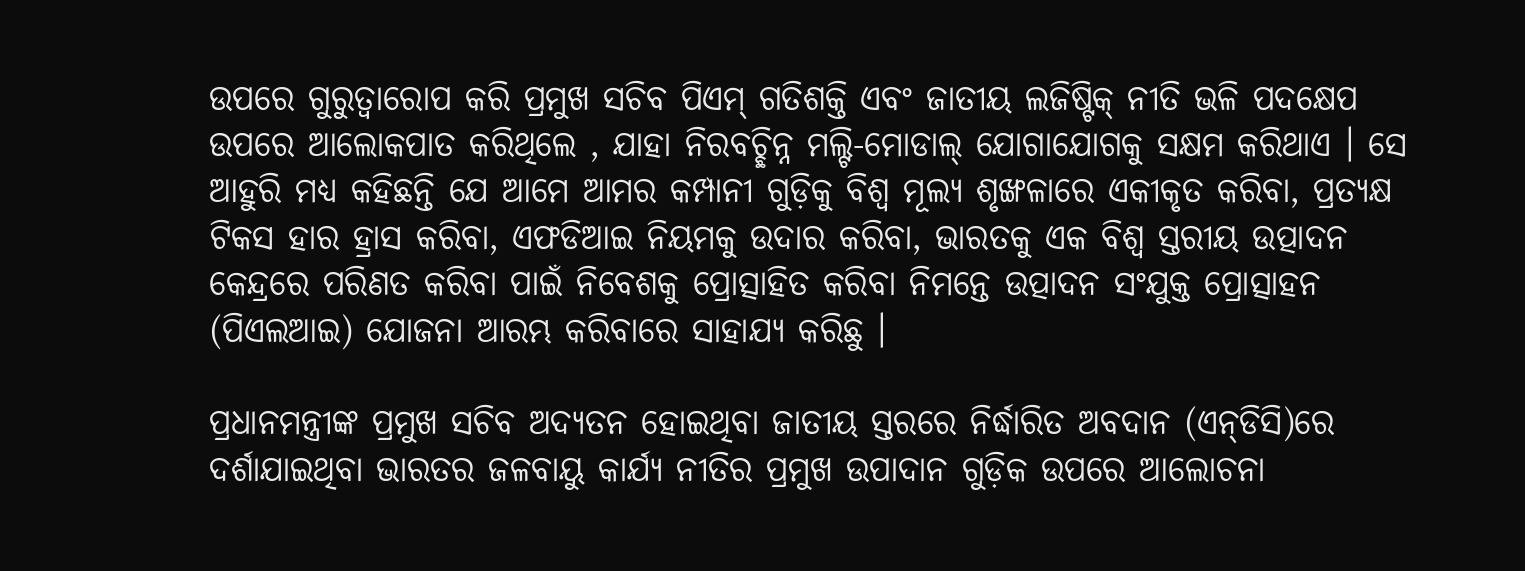ଉପରେ ଗୁରୁତ୍ୱାରୋପ କରି ପ୍ରମୁଖ ସଚିବ ପିଏମ୍ ଗତିଶକ୍ତି ଏବଂ ଜାତୀୟ ଲଜିଷ୍ଟିକ୍ ନୀତି ଭଳି ପଦକ୍ଷେପ ଉପରେ ଆଲୋକପାତ କରିଥିଲେ , ଯାହା ନିରବଚ୍ଛିନ୍ନ ମଲ୍ଟି-ମୋଡାଲ୍ ଯୋଗାଯୋଗକୁ ସକ୍ଷମ କରିଥାଏ । ସେ ଆହୁରି ମଧ୍ୟ କହିଛନ୍ତି ଯେ ଆମେ ଆମର କମ୍ପାନୀ ଗୁଡ଼ିକୁ ବିଶ୍ୱ ମୂଲ୍ୟ ଶୃଙ୍ଖଳାରେ ଏକୀକୃତ କରିବା, ପ୍ରତ୍ୟକ୍ଷ ଟିକସ ହାର ହ୍ରାସ କରିବା, ଏଫଡିଆଇ ନିୟମକୁ ଉଦାର କରିବା, ଭାରତକୁ ଏକ ବିଶ୍ୱ ସ୍ତରୀୟ ଉତ୍ପାଦନ କେନ୍ଦ୍ରରେ ପରିଣତ କରିବା ପାଇଁ ନିବେଶକୁ ପ୍ରୋତ୍ସାହିତ କରିବା ନିମନ୍ତେ ଉତ୍ପାଦନ ସଂଯୁକ୍ତ ପ୍ରୋତ୍ସାହନ (ପିଏଲଆଇ) ଯୋଜନା ଆରମ୍ଭ କରିବାରେ ସାହାଯ୍ୟ କରିଛୁ ।

ପ୍ରଧାନମନ୍ତ୍ରୀଙ୍କ ପ୍ରମୁଖ ସଚିବ ଅଦ୍ୟତନ ହୋଇଥିବା ଜାତୀୟ ସ୍ତରରେ ନିର୍ଦ୍ଧାରିତ ଅବଦାନ (ଏନ୍‌ଡିସି)ରେ ଦର୍ଶାଯାଇଥିବା ଭାରତର ଜଳବାୟୁ କାର୍ଯ୍ୟ ନୀତିର ପ୍ରମୁଖ ଉପାଦାନ ଗୁଡ଼ିକ ଉପରେ ଆଲୋଚନା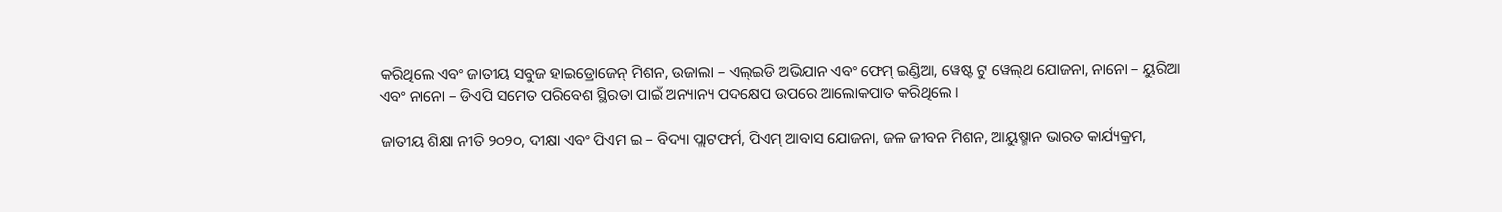କରିଥିଲେ ଏବଂ ଜାତୀୟ ସବୁଜ ହାଇଡ୍ରୋଜେନ୍ ମିଶନ, ଉଜାଲା – ଏଲ୍‌ଇଡି ଅଭିଯାନ ଏବଂ ଫେମ୍ ଇଣ୍ଡିଆ, ୱେଷ୍ଟ ଟୁ ୱେଲ୍‌ଥ ଯୋଜନା, ନାନୋ – ୟୁରିଆ ଏବଂ ନାନୋ – ଡିଏପି ସମେତ ପରିବେଶ ସ୍ଥିରତା ପାଇଁ ଅନ୍ୟାନ୍ୟ ପଦକ୍ଷେପ ଉପରେ ଆଲୋକପାତ କରିଥିଲେ ।

ଜାତୀୟ ଶିକ୍ଷା ନୀତି ୨୦୨୦, ଦୀକ୍ଷା ଏବଂ ପିଏମ ଇ – ବିଦ୍ୟା ପ୍ଲାଟଫର୍ମ, ପିଏମ୍ ଆବାସ ଯୋଜନା, ଜଳ ଜୀବନ ମିଶନ, ଆୟୁଷ୍ମାନ ଭାରତ କାର୍ଯ୍ୟକ୍ରମ,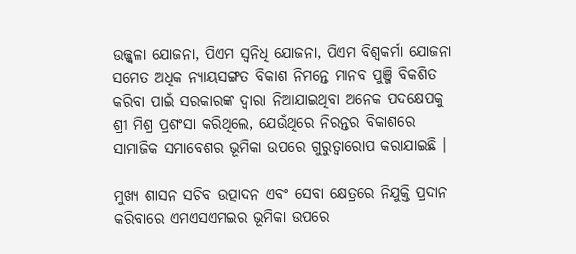ଉଜ୍ଜ୍ୱଳା ଯୋଜନା, ପିଏମ ସ୍ୱନିଧି ଯୋଜନା, ପିଏମ ବିଶ୍ୱକର୍ମା ଯୋଜନା ସମେତ ଅଧିକ ନ୍ୟାୟସଙ୍ଗତ ବିକାଶ ନିମନ୍ତେ ମାନବ ପୁଞ୍ଜି ବିକଶିତ କରିବା ପାଇଁ ସରକାରଙ୍କ ଦ୍ୱାରା ନିଆଯାଇଥିବା ଅନେକ ପଦକ୍ଷେପକୁ ଶ୍ରୀ ମିଶ୍ର ପ୍ରଶଂସା କରିଥିଲେ, ଯେଉଁଥିରେ ନିରନ୍ତର ବିକାଶରେ ସାମାଜିକ ସମାବେଶର ଭୂମିକା ଉପରେ ଗୁରୁତ୍ୱାରୋପ କରାଯାଇଛି ।

ମୁଖ୍ୟ ଶାସନ ସଚିବ ଉତ୍ପାଦନ ଏବଂ ସେବା କ୍ଷେତ୍ରରେ ନିଯୁକ୍ତି ପ୍ରଦାନ କରିବାରେ ଏମଏସଏମଇର ଭୂମିକା ଉପରେ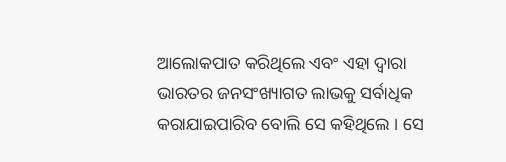ଆଲୋକପାତ କରିଥିଲେ ଏବଂ ଏହା ଦ୍ୱାରା ଭାରତର ଜନସଂଖ୍ୟାଗତ ଲାଭକୁ ସର୍ବାଧିକ କରାଯାଇପାରିବ ବୋଲି ସେ କହିଥିଲେ । ସେ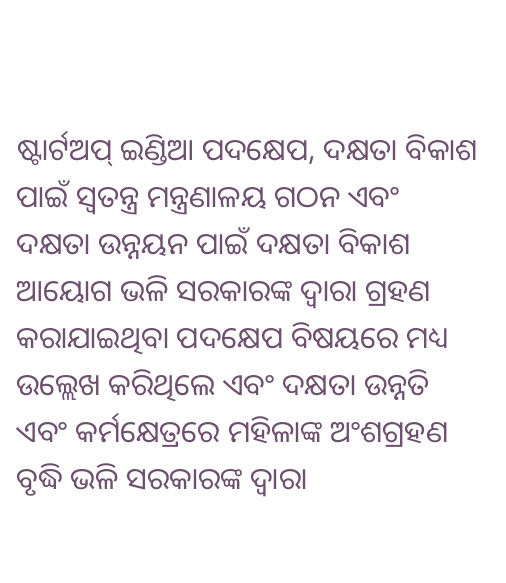ଷ୍ଟାର୍ଟଅପ୍ ଇଣ୍ଡିଆ ପଦକ୍ଷେପ, ଦକ୍ଷତା ବିକାଶ ପାଇଁ ସ୍ୱତନ୍ତ୍ର ମନ୍ତ୍ରଣାଳୟ ଗଠନ ଏବଂ ଦକ୍ଷତା ଉନ୍ନୟନ ପାଇଁ ଦକ୍ଷତା ବିକାଶ ଆୟୋଗ ଭଳି ସରକାରଙ୍କ ଦ୍ୱାରା ଗ୍ରହଣ କରାଯାଇଥିବା ପଦକ୍ଷେପ ବିଷୟରେ ମଧ୍ୟ ଉଲ୍ଲେଖ କରିଥିଲେ ଏବଂ ଦକ୍ଷତା ଉନ୍ନତି ଏବଂ କର୍ମକ୍ଷେତ୍ରରେ ମହିଳାଙ୍କ ଅଂଶଗ୍ରହଣ ବୃଦ୍ଧି ଭଳି ସରକାରଙ୍କ ଦ୍ୱାରା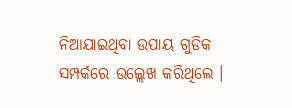ନିଆଯାଇଥିବା ଉପାୟ ଗୁଡିକ ସମ୍ପର୍କରେ ଉଲ୍ଲେଖ କରିଥିଲେ ।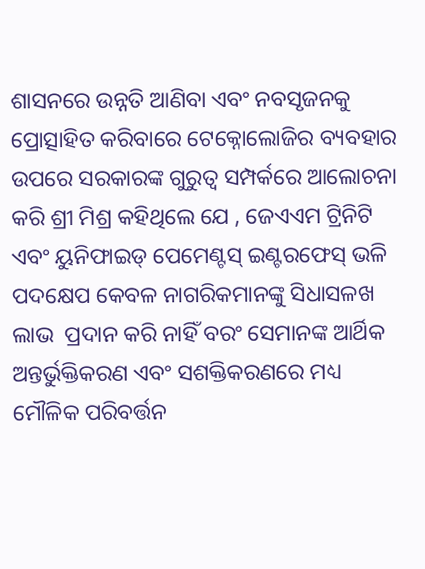ଶାସନରେ ଉନ୍ନତି ଆଣିବା ଏବଂ ନବସୃଜନକୁ ପ୍ରୋତ୍ସାହିତ କରିବାରେ ଟେକ୍ନୋଲୋଜିର ବ୍ୟବହାର ଉପରେ ସରକାରଙ୍କ ଗୁରୁତ୍ୱ ସମ୍ପର୍କରେ ଆଲୋଚନା କରି ଶ୍ରୀ ମିଶ୍ର କହିଥିଲେ ଯେ , ଜେଏଏମ ଟ୍ରିନିଟି ଏବଂ ୟୁନିଫାଇଡ୍ ପେମେଣ୍ଟସ୍ ଇଣ୍ଟରଫେସ୍ ଭଳି ପଦକ୍ଷେପ କେବଳ ନାଗରିକମାନଙ୍କୁ ସିଧାସଳଖ ଲାଭ  ପ୍ରଦାନ କରି ନାହିଁ ବରଂ ସେମାନଙ୍କ ଆର୍ଥିକ ଅନ୍ତର୍ଭୁକ୍ତିକରଣ ଏବଂ ସଶକ୍ତିକରଣରେ ମଧ୍ୟ ମୌଳିକ ପରିବର୍ତ୍ତନ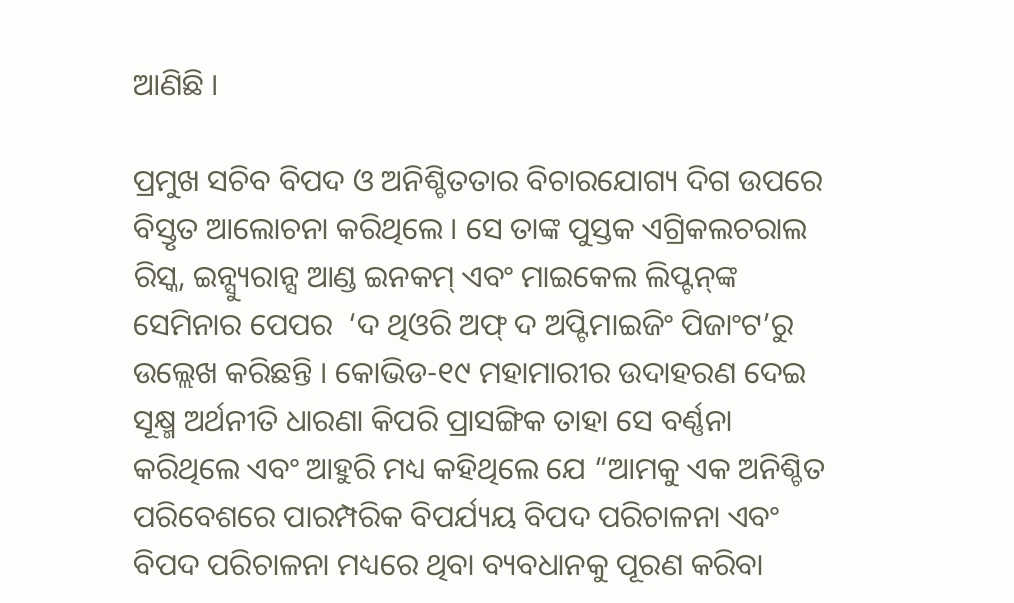ଆଣିଛି ।

ପ୍ରମୁଖ ସଚିବ ବିପଦ ଓ ଅନିଶ୍ଚିତତାର ବିଚାରଯୋଗ୍ୟ ଦିଗ ଉପରେ ବିସ୍ତୃତ ଆଲୋଚନା କରିଥିଲେ । ସେ ତାଙ୍କ ପୁସ୍ତକ ଏଗ୍ରିକଲଚରାଲ ରିସ୍କ, ଇନ୍ସ୍ୟୁରାନ୍ସ ଆଣ୍ଡ ଇନକମ୍ ଏବଂ ମାଇକେଲ ଲିପ୍ଟନ୍‌ଙ୍କ ସେମିନାର ପେପର  ‘ଦ ଥିଓରି ଅଫ୍ ଦ ଅପ୍ଟିମାଇଜିଂ ପିଜାଂଟ’ରୁ ଉଲ୍ଲେଖ କରିଛନ୍ତି । କୋଭିଡ-୧୯ ମହାମାରୀର ଉଦାହରଣ ଦେଇ ସୂକ୍ଷ୍ମ ଅର୍ଥନୀତି ଧାରଣା କିପରି ପ୍ରାସଙ୍ଗିକ ତାହା ସେ ବର୍ଣ୍ଣନା କରିଥିଲେ ଏବଂ ଆହୁରି ମଧ୍ୟ କହିଥିଲେ ଯେ “ଆମକୁ ଏକ ଅନିଶ୍ଚିତ ପରିବେଶରେ ପାରମ୍ପରିକ ବିପର୍ଯ୍ୟୟ ବିପଦ ପରିଚାଳନା ଏବଂ ବିପଦ ପରିଚାଳନା ମଧ୍ୟରେ ଥିବା ବ୍ୟବଧାନକୁ ପୂରଣ କରିବା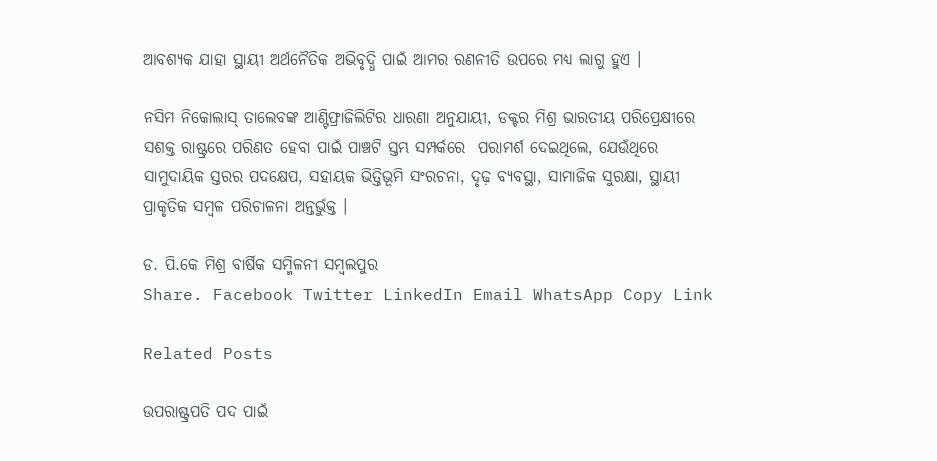ଆବଶ୍ୟକ ଯାହା ସ୍ଥାୟୀ ଅର୍ଥନୈତିକ ଅଭିବୃଦ୍ଧି ପାଇଁ ଆମର ରଣନୀତି ଉପରେ ମଧ୍ୟ ଲାଗୁ ହୁଏ ।

ନସିମ ନିକୋଲାସ୍ ତାଲେବଙ୍କ ଆଣ୍ଟିଫ୍ରାଜିଲିଟିର ଧାରଣା ଅନୁଯାୟୀ, ଡକ୍ଟର ମିଶ୍ର ଭାରତୀୟ ପରିପ୍ରେକ୍ଷୀରେ ସଶକ୍ତ ରାଷ୍ଟ୍ରରେ ପରିଣତ ହେବା ପାଇଁ ପାଞ୍ଚଟି ସ୍ତମ୍ଭ ସମ୍ପର୍କରେ  ପରାମର୍ଶ ଦେଇଥିଲେ, ଯେଉଁଥିରେ ସାମୁଦାୟିକ ସ୍ତରର ପଦକ୍ଷେପ, ସହାୟକ ଭିତ୍ତିଭୂମି ସଂରଚନା, ଦୃଢ଼ ବ୍ୟବସ୍ଥା, ସାମାଜିକ ସୁରକ୍ଷା, ସ୍ଥାୟୀ ପ୍ରାକୃତିକ ସମ୍ବଳ ପରିଚାଳନା ଅନ୍ତର୍ଭୁକ୍ତ ।

ଡ. ପି.କେ ମିଶ୍ର ବାର୍ଷିକ ସମ୍ମିଳନୀ ସମ୍ବଲପୁର
Share. Facebook Twitter LinkedIn Email WhatsApp Copy Link

Related Posts

ଉପରାଷ୍ଟ୍ରପତି ପଦ ପାଇଁ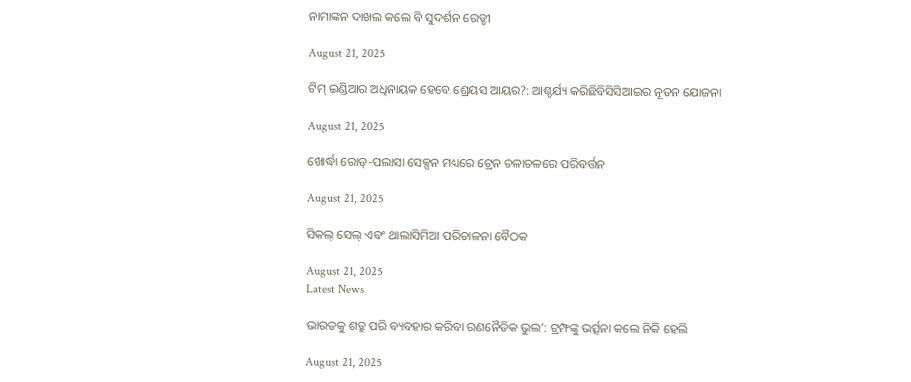ନାମାଙ୍କନ ଦାଖଲ କଲେ ବି ସୁଦର୍ଶନ ରେଡ୍ଡୀ

August 21, 2025

ଟିମ୍ ଇଣ୍ଡିଆର ଅଧିନାୟକ ହେବେ ଶ୍ରେୟସ ଆୟର?: ଆଶ୍ଚର୍ଯ୍ୟ କରିଛିବିସିସିଆଇର ନୂତନ ଯୋଜନା

August 21, 2025

ଖୋର୍ଦ୍ଧା ରୋଡ୍-ପଲାସା ସେକ୍ସନ ମଧ୍ୟରେ ଟ୍ରେନ ଚଳାଚଳରେ ପରିବର୍ତ୍ତନ

August 21, 2025

ସିକଲ୍ ସେଲ୍ ଏବଂ ଥାଲାସିମିଆ ପରିଚାଳନା ବୈଠକ

August 21, 2025
Latest News

ଭାରତକୁ ଶତ୍ରୁ ପରି ବ୍ୟବହାର କରିବା ରଣନୈତିକ ଭୁଲ’: ଟ୍ରମ୍ଫଙ୍କୁ ଭର୍ତ୍ସନା କଲେ ନିକି ହେଲି

August 21, 2025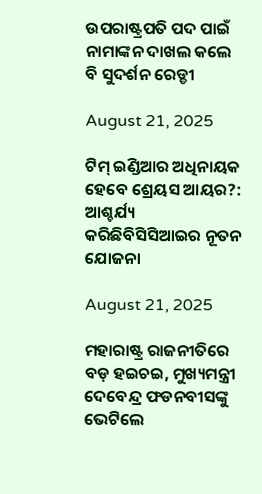ଉପରାଷ୍ଟ୍ରପତି ପଦ ପାଇଁ ନାମାଙ୍କନ ଦାଖଲ କଲେ ବି ସୁଦର୍ଶନ ରେଡ୍ଡୀ

August 21, 2025

ଟିମ୍ ଇଣ୍ଡିଆର ଅଧିନାୟକ ହେବେ ଶ୍ରେୟସ ଆୟର?: ଆଶ୍ଚର୍ଯ୍ୟ କରିଛିବିସିସିଆଇର ନୂତନ ଯୋଜନା

August 21, 2025

ମହାରାଷ୍ଟ୍ର ରାଜନୀତିରେ ବଡ଼ ହଇଚଇ, ମୁଖ୍ୟମନ୍ତ୍ରୀ ଦେବେନ୍ଦ୍ର ଫଡନବୀସଙ୍କୁ ଭେଟିଲେ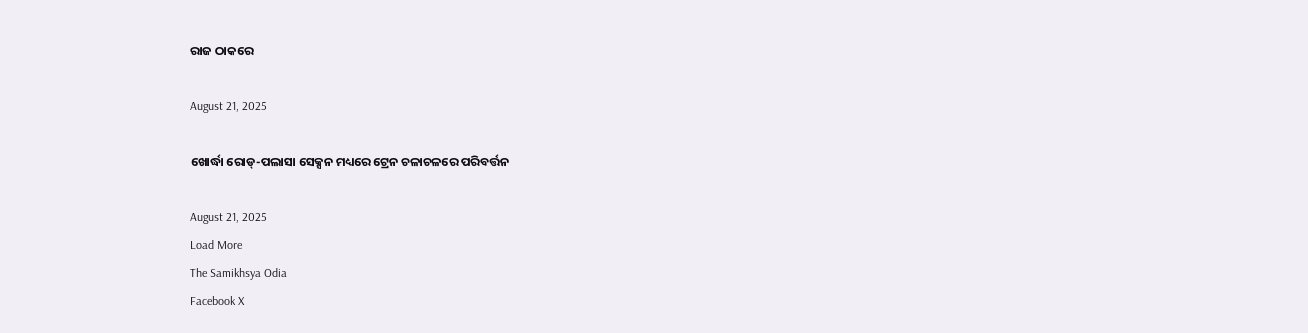ରାଜ ଠାକରେ

August 21, 2025

ଖୋର୍ଦ୍ଧା ରୋଡ୍-ପଲାସା ସେକ୍ସନ ମଧ୍ୟରେ ଟ୍ରେନ ଚଳାଚଳରେ ପରିବର୍ତ୍ତନ

August 21, 2025
Load More
The Samikhsya Odia
Facebook X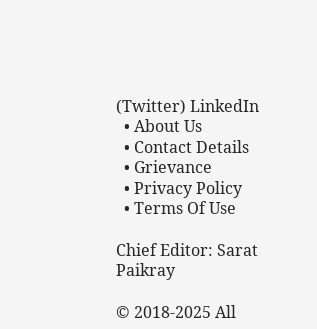(Twitter) LinkedIn
  • About Us
  • Contact Details
  • Grievance
  • Privacy Policy
  • Terms Of Use

Chief Editor: Sarat Paikray

© 2018-2025 All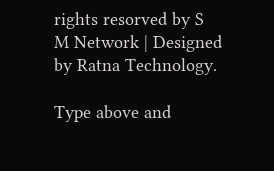rights resorved by S M Network | Designed by Ratna Technology.

Type above and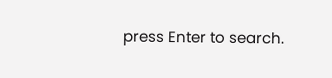press Enter to search.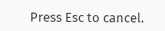Press Esc to cancel.